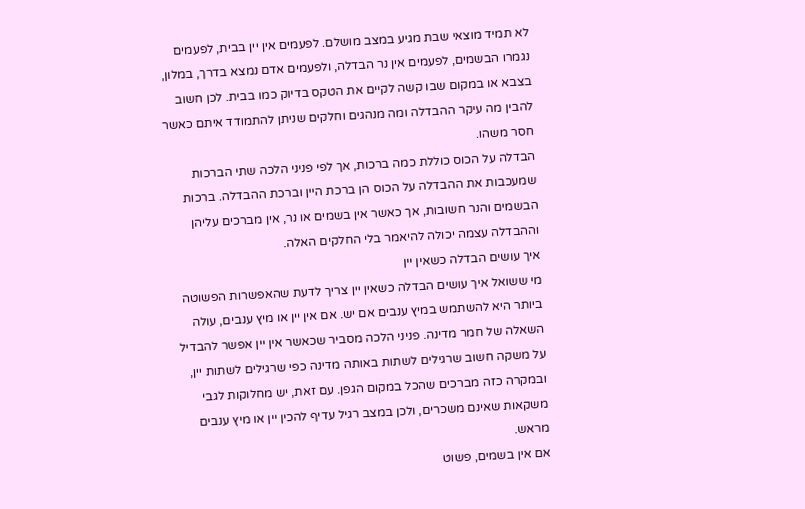לא תמיד מוצאי שבת מגיע במצב מושלם. לפעמים אין יין בבית, לפעמים נגמרו הבשמים, לפעמים אין נר הבדלה, ולפעמים אדם נמצא בדרך, במלון, בצבא או במקום שבו קשה לקיים את הטקס בדיוק כמו בבית. לכן חשוב להבין מה עיקר ההבדלה ומה מנהגים וחלקים שניתן להתמודד איתם כאשר חסר משהו.
הבדלה על הכוס כוללת כמה ברכות, אך לפי פניני הלכה שתי הברכות שמעכבות את ההבדלה על הכוס הן ברכת היין וברכת ההבדלה. ברכות הבשמים והנר חשובות, אך כאשר אין בשמים או נר, אין מברכים עליהן וההבדלה עצמה יכולה להיאמר בלי החלקים האלה.
איך עושים הבדלה כשאין יין
מי ששואל איך עושים הבדלה כשאין יין צריך לדעת שהאפשרות הפשוטה ביותר היא להשתמש במיץ ענבים אם יש. אם אין יין או מיץ ענבים, עולה השאלה של חמר מדינה. פניני הלכה מסביר שכאשר אין יין אפשר להבדיל על משקה חשוב שרגילים לשתות באותה מדינה כפי שרגילים לשתות יין, ובמקרה כזה מברכים שהכל במקום הגפן. עם זאת, יש מחלוקות לגבי משקאות שאינם משכרים, ולכן במצב רגיל עדיף להכין יין או מיץ ענבים מראש.
אם אין בשמים, פשוט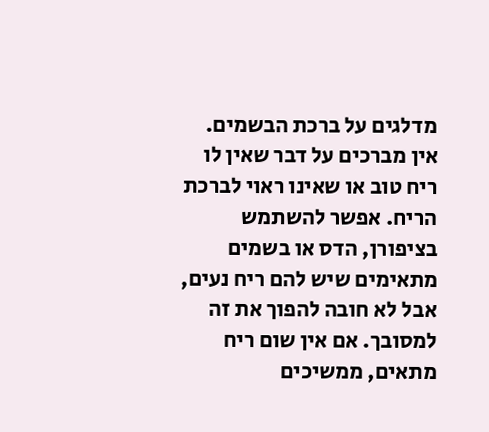מדלגים על ברכת הבשמים. אין מברכים על דבר שאין לו ריח טוב או שאינו ראוי לברכת הריח. אפשר להשתמש בציפורן, הדס או בשמים מתאימים שיש להם ריח נעים, אבל לא חובה להפוך את זה למסובך. אם אין שום ריח מתאים, ממשיכים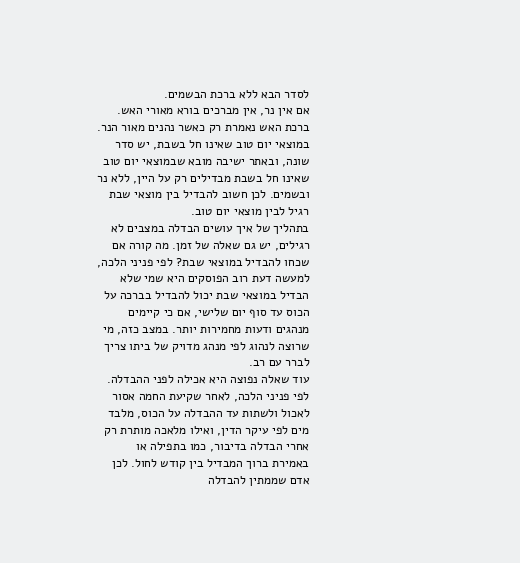לסדר הבא ללא ברכת הבשמים.
אם אין נר, אין מברכים בורא מאורי האש. ברכת האש נאמרת רק כאשר נהנים מאור הנר. במוצאי יום טוב שאינו חל בשבת, יש סדר שונה, ובאתר ישיבה מובא שבמוצאי יום טוב שאינו חל בשבת מבדילים רק על היין, ללא נר ובשמים. לכן חשוב להבדיל בין מוצאי שבת רגיל לבין מוצאי יום טוב.
בתהליך של איך עושים הבדלה במצבים לא רגילים, יש גם שאלה של זמן. מה קורה אם שכחו להבדיל במוצאי שבת? לפי פניני הלכה, למעשה דעת רוב הפוסקים היא שמי שלא הבדיל במוצאי שבת יכול להבדיל בברכה על הכוס עד סוף יום שלישי, אם כי קיימים מנהגים ודעות מחמירות יותר. במצב כזה, מי שרוצה לנהוג לפי מנהג מדויק של ביתו צריך לברר עם רב.
עוד שאלה נפוצה היא אכילה לפני ההבדלה. לפי פניני הלכה, לאחר שקיעת החמה אסור לאכול ולשתות עד ההבדלה על הכוס, מלבד מים לפי עיקר הדין, ואילו מלאכה מותרת רק אחרי הבדלה בדיבור, כמו בתפילה או באמירת ברוך המבדיל בין קודש לחול. לכן אדם שממתין להבדלה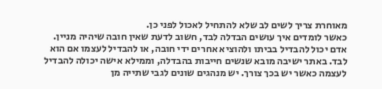מאוחרת צריך לשים לב שלא להתחיל לאכול לפני כן.
כאשר לומדים איך עושים הבדלה לבד, חשוב לדעת שאין חובה שיהיה מניין. אדם יכול להבדיל בביתו ולהוציא אחרים ידי חובה, או להבדיל לעצמו אם הוא לבד. באתר ישיבה מובא שנשים חייבות בהבדלה, וממילא אישה יכולה להבדיל לעצמה כאשר יש בכך צורך. יש מנהגים שונים לגבי שתייה מן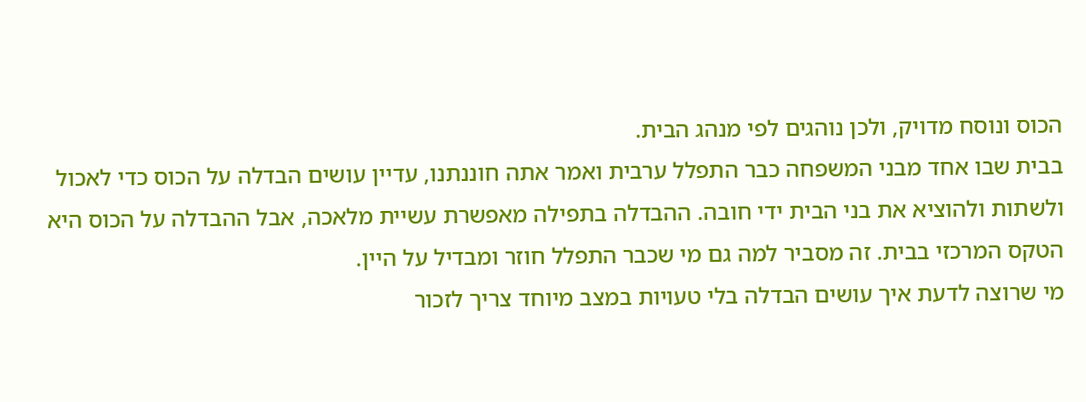הכוס ונוסח מדויק, ולכן נוהגים לפי מנהג הבית.
בבית שבו אחד מבני המשפחה כבר התפלל ערבית ואמר אתה חוננתנו, עדיין עושים הבדלה על הכוס כדי לאכול ולשתות ולהוציא את בני הבית ידי חובה. ההבדלה בתפילה מאפשרת עשיית מלאכה, אבל ההבדלה על הכוס היא הטקס המרכזי בבית. זה מסביר למה גם מי שכבר התפלל חוזר ומבדיל על היין.
מי שרוצה לדעת איך עושים הבדלה בלי טעויות במצב מיוחד צריך לזכור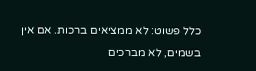כלל פשוט: לא ממציאים ברכות. אם אין בשמים, לא מברכים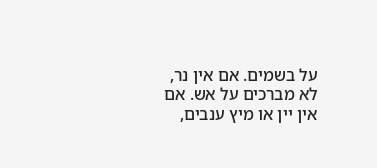על בשמים. אם אין נר, לא מברכים על אש. אם אין יין או מיץ ענבים,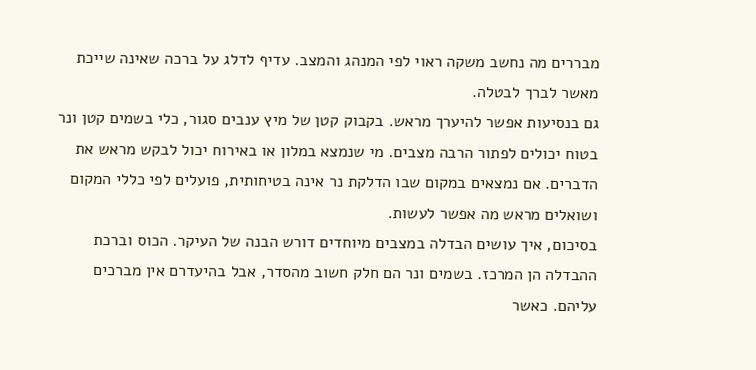מבררים מה נחשב משקה ראוי לפי המנהג והמצב. עדיף לדלג על ברכה שאינה שייכת מאשר לברך לבטלה.
גם בנסיעות אפשר להיערך מראש. בקבוק קטן של מיץ ענבים סגור, כלי בשמים קטן ונר בטוח יכולים לפתור הרבה מצבים. מי שנמצא במלון או באירוח יכול לבקש מראש את הדברים. אם נמצאים במקום שבו הדלקת נר אינה בטיחותית, פועלים לפי כללי המקום ושואלים מראש מה אפשר לעשות.
בסיכום, איך עושים הבדלה במצבים מיוחדים דורש הבנה של העיקר. הכוס וברכת ההבדלה הן המרכז. בשמים ונר הם חלק חשוב מהסדר, אבל בהיעדרם אין מברכים עליהם. כאשר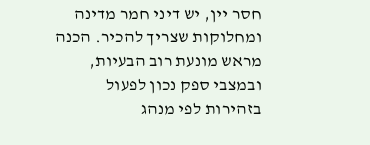חסר יין, יש דיני חמר מדינה ומחלוקות שצריך להכיר. הכנה מראש מונעת רוב הבעיות, ובמצבי ספק נכון לפעול בזהירות לפי מנהג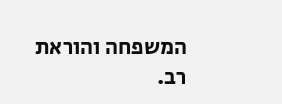המשפחה והוראת רב.